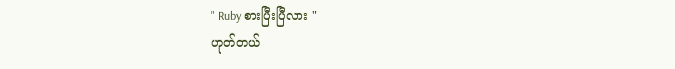" Ruby စားပြီးပြီလား "
ဟုတ်တယ်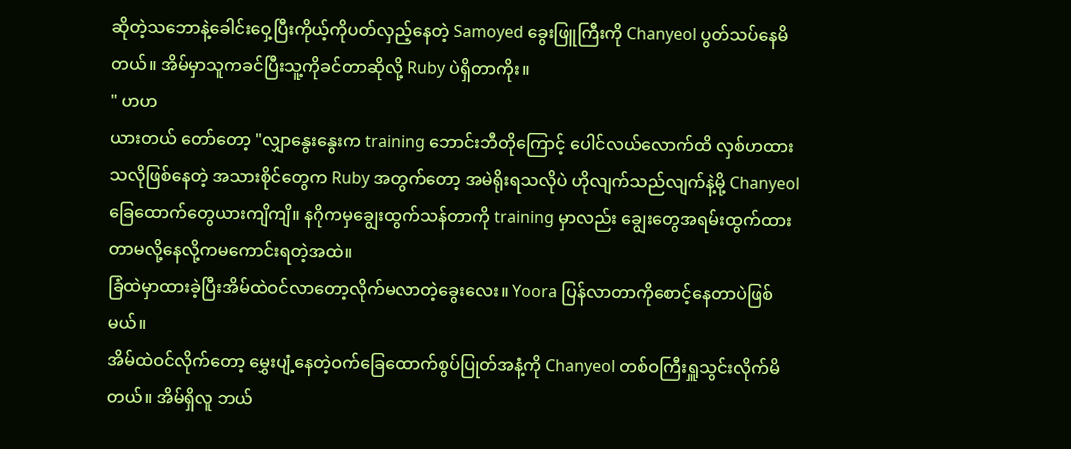ဆိုတဲ့သဘောနဲ့ခေါင်းဝှေ့ပြီးကိုယ့်ကိုပတ်လှည့်နေတဲ့ Samoyed ခွေးဖြူကြီးကို Chanyeol ပွတ်သပ်နေမိတယ်။ အိမ်မှာသူကခင်ပြီးသူ့ကိုခင်တာဆိုလို့ Ruby ပဲရှိတာကိုး။
" ဟဟ
ယားတယ် တော်တော့ "လျှာနွေးနွေးက training ဘောင်းဘီတိုကြောင့် ပေါင်လယ်လောက်ထိ လှစ်ဟထားသလိုဖြစ်နေတဲ့ အသားစိုင်တွေက Ruby အတွက်တော့ အမဲရိုးရသလိုပဲ ဟိုလျက်သည်လျက်နဲ့မို့ Chanyeol ခြေထောက်တွေယားကျိကျိ။ နဂိုကမှချွေးထွက်သန်တာကို training မှာလည်း ချွေးတွေအရမ်းထွက်ထားတာမလို့နေလို့ကမကောင်းရတဲ့အထဲ။
ခြံထဲမှာထားခဲ့ပြီးအိမ်ထဲဝင်လာတော့လိုက်မလာတဲ့ခွေးလေး။ Yoora ပြန်လာတာကိုစောင့်နေတာပဲဖြစ်မယ်။
အိမ်ထဲဝင်လိုက်တော့ မွှေးပျံ့နေတဲ့ဝက်ခြေထောက်စွပ်ပြုတ်အနံ့ကို Chanyeol တစ်ဝကြီးရှူသွင်းလိုက်မိတယ်။ အိမ်ရှိလူ ဘယ်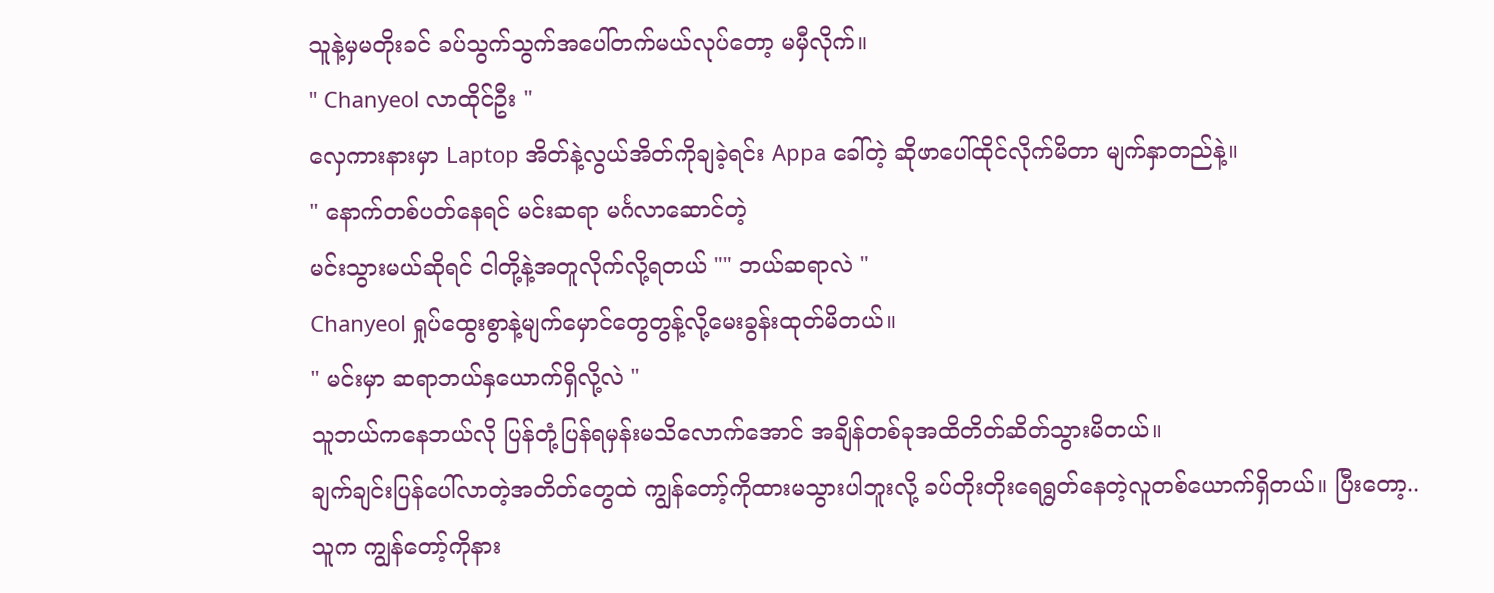သူနဲ့မှမတိုးခင် ခပ်သွက်သွက်အပေါ်တက်မယ်လုပ်တော့ မမှီလိုက်။
" Chanyeol လာထိုင်ဦး "
လှေကားနားမှာ Laptop အိတ်နဲ့လွယ်အိတ်ကိုချခဲ့ရင်း Appa ခေါ်တဲ့ ဆိုဖာပေါ်ထိုင်လိုက်မိတာ မျက်နှာတည်နဲ့။
" နောက်တစ်ပတ်နေရင် မင်းဆရာ မင်္ဂလာဆောင်တဲ့
မင်းသွားမယ်ဆိုရင် ငါတို့နဲ့အတူလိုက်လို့ရတယ် "" ဘယ်ဆရာလဲ "
Chanyeol ရှုပ်ထွေးစွာနဲ့မျက်မှောင်တွေတွန့်လို့မေးခွန်းထုတ်မိတယ်။
" မင်းမှာ ဆရာဘယ်နှယောက်ရှိလို့လဲ "
သူဘယ်ကနေဘယ်လို ပြန်တုံ့ပြန်ရမှန်းမသိလောက်အောင် အချိန်တစ်ခုအထိတိတ်ဆိတ်သွားမိတယ်။
ချက်ချင်းပြန်ပေါ်လာတဲ့အတိတ်တွေထဲ ကျွန်တော့်ကိုထားမသွားပါဘူးလို့ ခပ်တိုးတိုးရေရွတ်နေတဲ့လူတစ်ယောက်ရှိတယ်။ ပြီးတော့.. သူက ကျွန်တော့်ကိုနား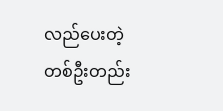လည်ပေးတဲ့တစ်ဦးတည်း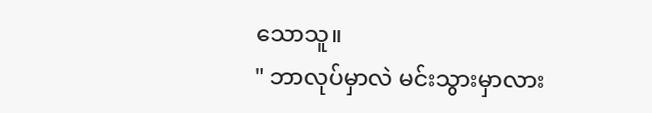သောသူ။
" ဘာလုပ်မှာလဲ မင်းသွားမှာလား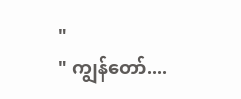"
" ကျွန်တော်....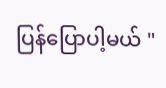ပြန်ပြောပါ့မယ် "